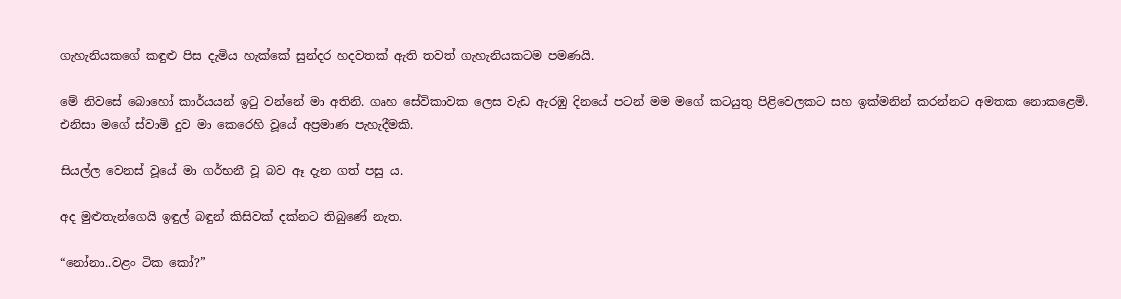ගැහැනියකගේ කඳුළු පිස දැමිය හැක්කේ සුන්දර හදවතක් ඇති තවත් ගැහැනියකටම පමණයි.

මේ නිවසේ බොහෝ කාර්යයන් ඉටු වන්නේ මා අතිනි. ගෘහ සේවිකාවක ලෙස වැඩ ඇරඹු දිනයේ පටන් මම මගේ කටයුතු පිළිවෙලකට සහ ඉක්මනින් කරන්නට අමතක නොකළෙමි. එනිසා මගේ ස්වාමි දුව මා කෙරෙහි වූයේ අප්‍රමාණ පැහැදීමකි.

සියල්ල වෙනස් වූයේ මා ගර්භනී වූ බව ඈ දැන ගත් පසු ය.

අද මුළුතැන්ගෙයි ඉඳුල් බඳුන් කිසිවක් දක්නට තිබුණේ නැත.

“නෝනා..වළං ටික කෝ?”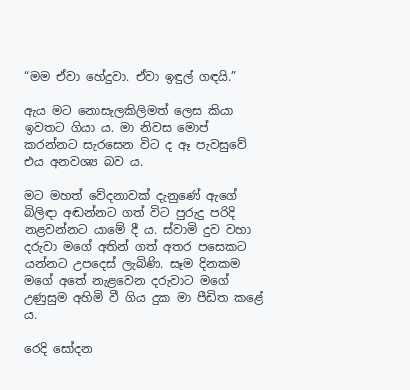“මම ඒවා හේදුවා. ඒවා ඉඳුල් ගඳයි.”

ඇය මට නොසැලකිලිමත් ලෙස කියා ඉවතට ගියා ය. මා නිවස මොප් කරන්නට සැරසෙන විට ද ඈ පැවසුවේ එය අනවශ්‍ය බව ය.

මට මහත් වේදනාවක් දැනුණේ ඇගේ බිලිඳා අඬන්නට ගත් විට පුරුදු පරිදි නළවන්නට යාමේ දී ය. ස්වාමි දුව වහා දරුවා මගේ අතින් ගත් අතර පසෙකට යන්නට උපදෙස් ලැබිණි. සෑම දිනකම මගේ අතේ නැළවෙන දරුවාට මගේ උණුසුම අහිමි වී ගිය දුක මා පීඩිත කළේ ය.

රෙදි සෝදන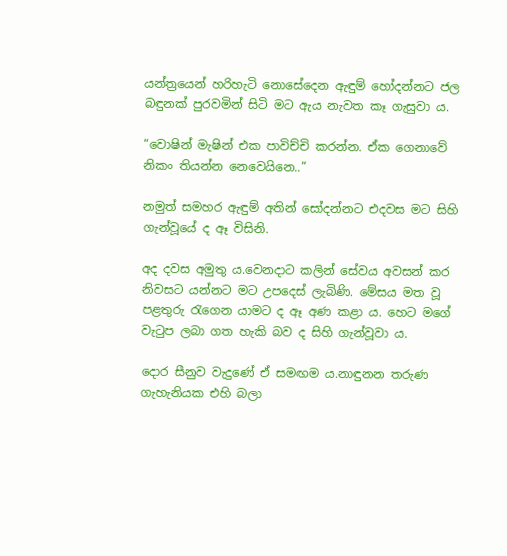යන්ත්‍රයෙන් හරිහැටි නොසේදෙන ඇඳුම් හෝදන්නට ජල බඳුනක් පුරවමින් සිටි මට ඇය නැවත කෑ ගැසුවා ය.

“වොෂින් මැෂින් එක පාවිච්චි කරන්න. ඒක ගෙනාවේ නිකං තියන්න නෙවෙයිනෙ..”

නමුත් සමහර ඇඳුම් අතින් සෝදන්නට එදවස මට සිහි ගැන්වූයේ ද ඈ විසිනි.

අද දවස අමුතු ය.වෙනදාට කලින් සේවය අවසන් කර නිවසට යන්නට මට උපදෙස් ලැබිණි. මේසය මත වූ පළතුරු රැගෙන යාමට ද ඈ අණ කළා ය. හෙට මගේ වැටුප ලබා ගත හැකි බව ද සිහි ගැන්වූවා ය.

දොර සීනුව වැදුණේ ඒ සමඟම ය.නාඳුනන තරුණ ගැහැනියක එහි බලා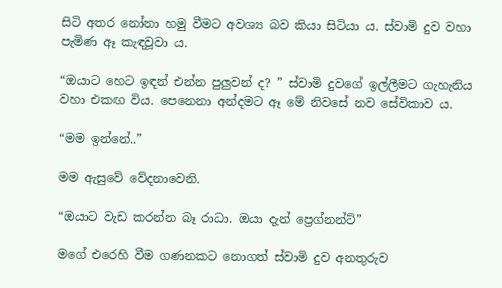සිටි අතර නෝනා හමු වීමට අවශ්‍ය බව කියා සිටියා ය. ස්වාමි දුව වහා පැමිණ ඈ කැඳවූවා ය.

“ඔයාට හෙට ඉඳන් එන්න පුලුවන් ද? ” ස්වාමි දුවගේ ඉල්ලීමට ගැහැනිය වහා එකඟ විය. පෙනෙනා අන්දමට ඈ මේ නිවසේ නව සේවිකාව ය.

“මම ඉන්නේ..”

මම ඇසුවේ වේදනාවෙනි.

“ඔයාට වැඩ කරන්න බෑ රාධා. ඔයා දැන් ප්‍රෙග්නන්ට්”

මගේ එරෙහි වීම ගණනකට නොගත් ස්වාමි දුව අනතුරුව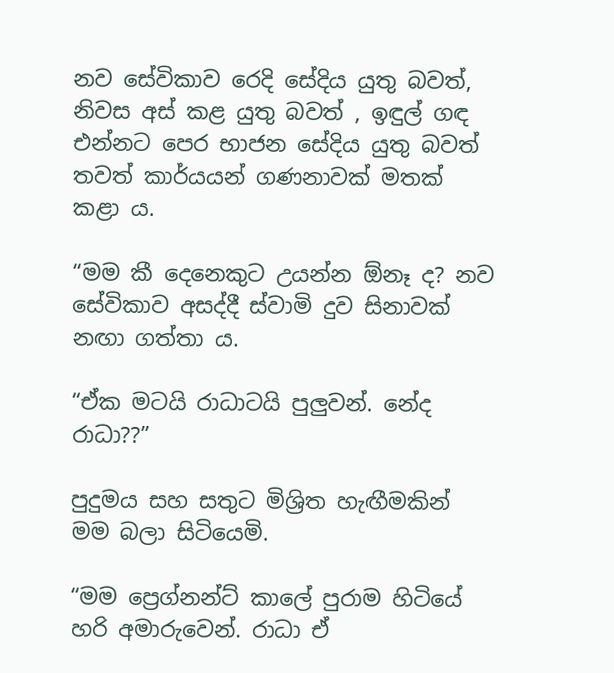නව සේවිකාව රෙදි සේදිය යුතු බවත්, නිවස අස් කළ යුතු බවත් , ඉඳුල් ගඳ එන්නට පෙර භාජන සේදිය යුතු බවත් තවත් කාර්යයන් ගණනාවක් මතක් කළා ය.

“මම කී දෙනෙකුට උයන්න ඕනෑ ද? නව සේවිකාව අසද්දී ස්වාමි දුව සිනාවක් නඟා ගත්තා ය.

“ඒක මටයි රාධාටයි පුලුවන්. නේද රාධා??”

පුදුමය සහ සතුට මිශ්‍රිත හැඟීමකින් මම බලා සිටියෙමි.

“මම ප්‍රෙග්නන්ට් කාලේ පුරාම හිටියේ හරි අමාරුවෙන්. රාධා ඒ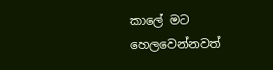කාලේ මට හෙලවෙන්නවත්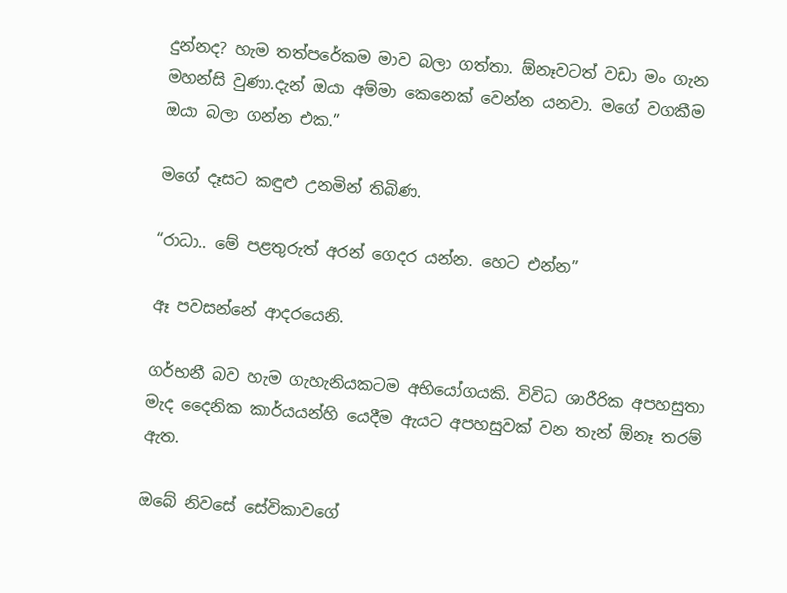දුන්නද? හැම තත්පරේකම මාව බලා ගත්තා. ඕනෑවටත් වඩා මං ගැන මහන්සි වුණා.දැන් ඔයා අම්මා කෙනෙක් වෙන්න යනවා. මගේ වගකීම ඔයා බලා ගන්න එක.”

මගේ දෑසට කඳුළු උනමින් තිබිණ.

“රාධා.. මේ පළතුරුත් අරන් ගෙදර යන්න. හෙට එන්න”

ඈ පවසන්නේ ආදරයෙනි.

ගර්භනී බව හැම ගැහැනියකටම අභියෝගයකි. විවිධ ශාරීරික අපහසුතා මැද දෛනික කාර්යයන්හි යෙදීම ඇයට අපහසුවක් වන තැන් ඕනෑ තරම් ඇත.

ඔබේ නිවසේ සේවිකාවගේ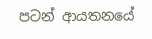පටන් ආයතනයේ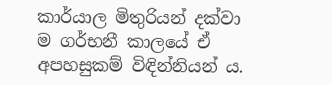කාර්යාල මිතුරියන් දක්වා ම ගර්භනී කාලයේ ඒ අපහසුකම් විඳින්නියන් ය.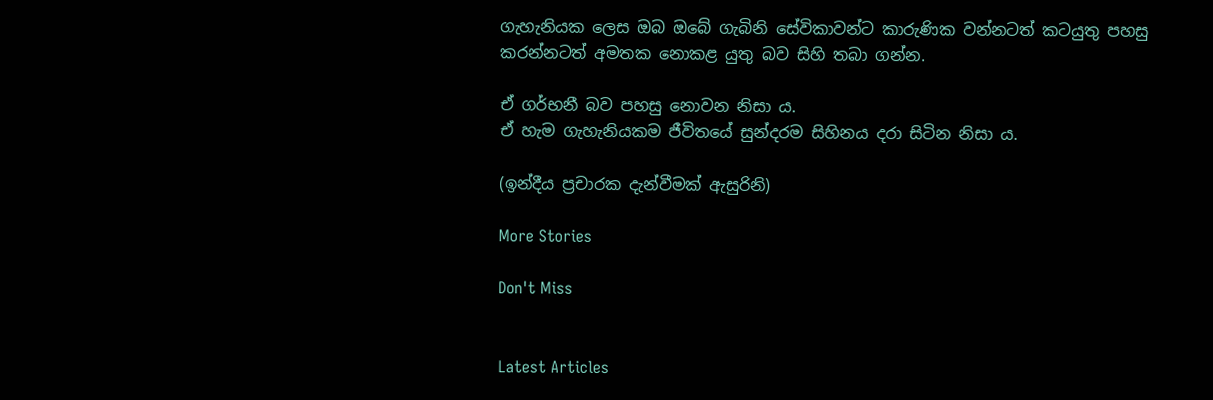ගැහැනියක ලෙස ඔබ ඔබේ ගැබිනි සේවිකාවන්ට කාරුණික වන්නටත් කටයුතු පහසු කරන්නටත් අමතක නොකළ යුතු බව සිහි තබා ගන්න.

ඒ ගර්භනී බව පහසු නොවන නිසා ය.
ඒ හැම ගැහැනියකම ජීවිතයේ සුන්දරම සිහිනය දරා සිටින නිසා ය.

(ඉන්දීය ප්‍රචාරක දැන්වීමක් ඇසුරිනි)

More Stories

Don't Miss


Latest Articles